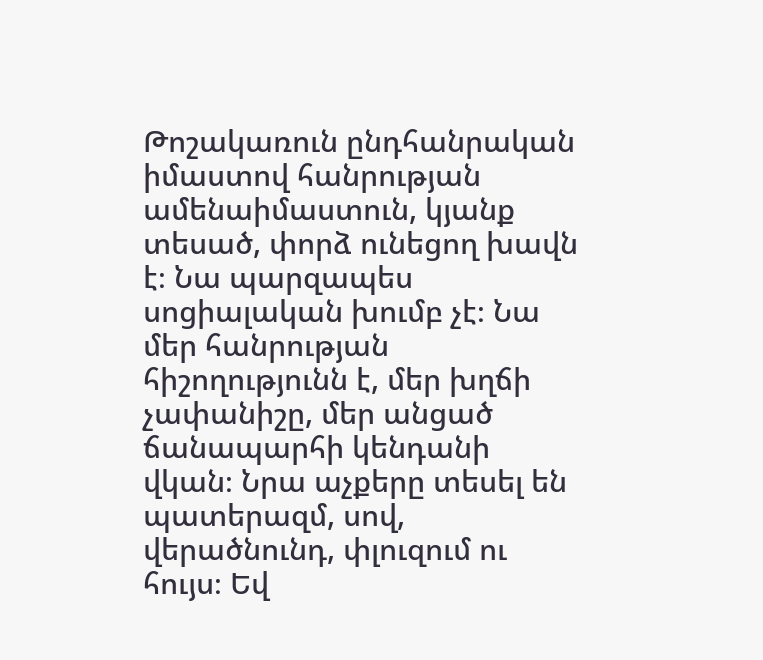Թոշակառուն ընդհանրական իմաստով հանրության ամենաիմաստուն, կյանք տեսած, փորձ ունեցող խավն է։ Նա պարզապես սոցիալական խումբ չէ։ Նա մեր հանրության հիշողությունն է, մեր խղճի չափանիշը, մեր անցած ճանապարհի կենդանի վկան։ Նրա աչքերը տեսել են պատերազմ, սով, վերածնունդ, փլուզում ու հույս։ Եվ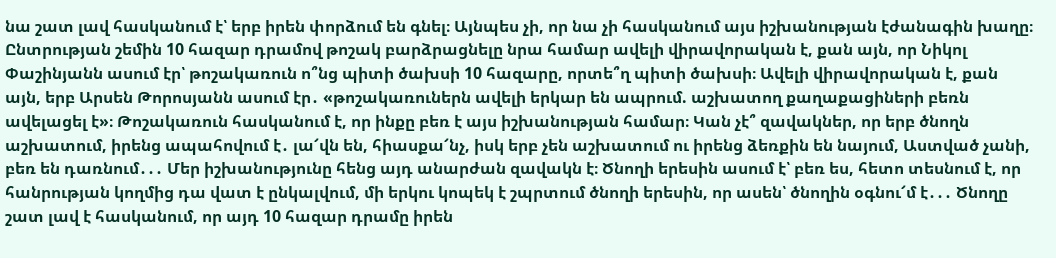նա շատ լավ հասկանում է՝ երբ իրեն փորձում են գնել։ Այնպես չի, որ նա չի հասկանում այս իշխանության էժանագին խաղը։ Ընտրության շեմին 10 հազար դրամով թոշակ բարձրացնելը նրա համար ավելի վիրավորական է, քան այն, որ Նիկոլ Փաշինյանն ասում էր՝ թոշակառուն ո՞նց պիտի ծախսի 10 հազարը, որտե՞ղ պիտի ծախսի։ Ավելի վիրավորական է, քան այն, երբ Արսեն Թորոսյանն ասում էր․ «թոշակառուներն ավելի երկար են ապրում. աշխատող քաղաքացիների բեռն ավելացել է»։ Թոշակառուն հասկանում է, որ ինքը բեռ է այս իշխանության համար։ Կան չէ՞ զավակներ, որ երբ ծնողն աշխատում, իրենց ապահովում է․ լա՜վն են, հիասքա՜նչ, իսկ երբ չեն աշխատում ու իրենց ձեռքին են նայում, Աստված չանի, բեռ են դառնում․․․ Մեր իշխանությունը հենց այդ անարժան զավակն է։ Ծնողի երեսին ասում է՝ բեռ ես, հետո տեսնում է, որ հանրության կողմից դա վատ է ընկալվում, մի երկու կոպեկ է շպրտում ծնողի երեսին, որ ասեն՝ ծնողին օգնու՜մ է․․․ Ծնողը շատ լավ է հասկանում, որ այդ 10 հազար դրամը իրեն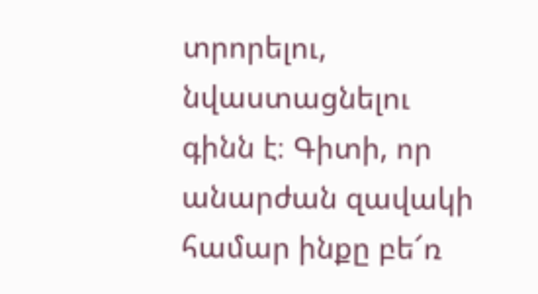տրորելու, նվաստացնելու գինն է։ Գիտի, որ անարժան զավակի համար ինքը բե՜ռ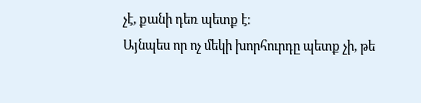չէ, քանի դեռ պետք է։
Այնպես որ ոչ մեկի խորհուրդը պետք չի, թե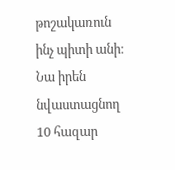թոշակառուն ինչ պիտի անի։ Նա իրեն նվաստացնող 10 հազար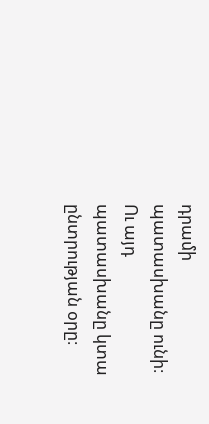դրամի պատասխանը ունի։ Ու այդ պատասխանը կտա ընտրության օրը։